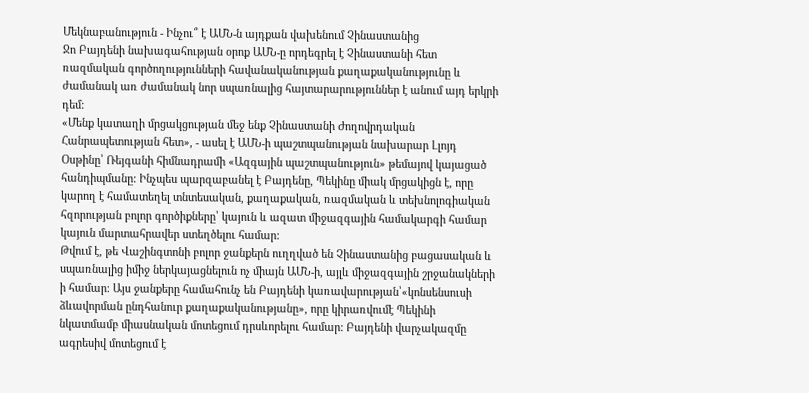Մեկնաբանություն - Ինչու՞ է ԱՄՆ-ն այդքան վախենում Չինաստանից
Ջո Բայդենի նախագահության օրոք ԱՄՆ-ը որդեգրել է Չինաստանի հետ ռազմական գործողությունների հավանականության քաղաքականությունը և ժամանակ առ ժամանակ նոր սպառնալից հայտարարություններ է անում այդ երկրի դեմ:
«Մենք կատաղի մրցակցության մեջ ենք Չինաստանի Ժողովրդական Հանրապետության հետ», - ասել է ԱՄՆ-ի պաշտպանության նախարար Լլոյդ Օսթինը՝ Ռեյգանի հիմնադրամի «Ազգային պաշտպանություն» թեմայով կայացած հանդիպմանը: Ինչպես պարզաբանել է Բայդենը, Պեկինը միակ մրցակիցն է, որը կարող է համատեղել տնտեսական, քաղաքական, ռազմական և տեխնոլոգիական հզորության բոլոր գործիքները՝ կայուն և ազատ միջազգային համակարգի համար կայուն մարտահրավեր ստեղծելու համար:
Թվում է, թե Վաշինգտոնի բոլոր ջանքերն ուղղված են Չինաստանից բացասական և սպառնալից իմիջ ներկայացնելուն ոչ միայն ԱՄՆ-ի, այլև միջազգային շրջանակների ի համար։ Այս ջանքերը համահունչ են Բայդենի կառավարության՝«կոնսենսուսի ձևավորման ընդհանուր քաղաքականությանը», որը կիրառվումէ Պեկինի նկատմամբ միասնական մոտեցում դրսևորելու համար: Բայդենի վարչակազմը ագրեսիվ մոտեցում է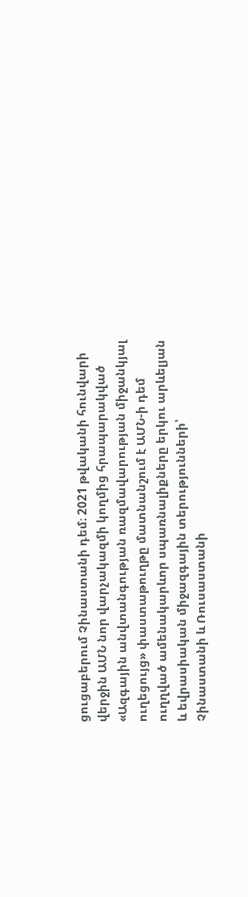ցուցաբերում Չինաստանի դեմ։ 2021 թվականի հունվարի վերջին ԱՄՆ նոր վարչակազմի կողմից հրապարակված «Ազգային անվտանգության ռազմավարության միջանկյալ ուղեցույց» փաստաթուղթը մատնանշում է ԱՄՆ-ի դեմ ուղղված ամենակարևոր սպառնալիքները երկու արևելյան և եվրասիական միջազգային տերությունների՝ Չինաստանի և Ռուսաստանի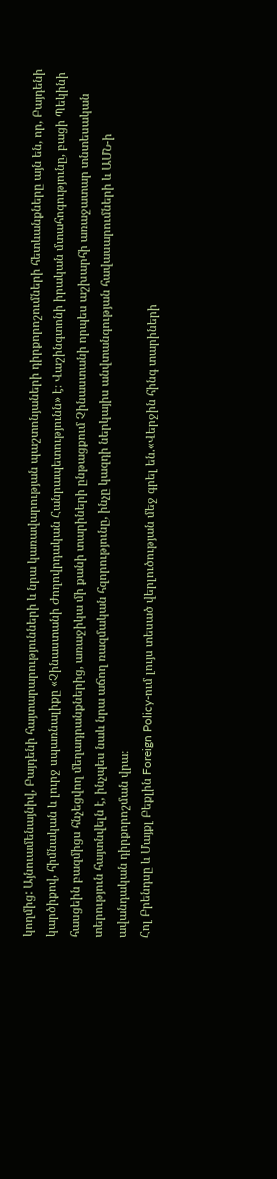կողմից: Այնուամենայնիվ, Բայդենի հայտարարությունների և նրա կառավարության պաշտոնյաների դիրքորոշումների հետևանքները այն են, որ, Բայդենի կարծիքով, հիմնական և լուրջ սպառնալիքը «Չինաստանի Ժողովրդական Հանրապետությունն» է։ Վաշինգտոնի իրական մտահոգությունը, բացի Պեկինի հասցեին բազմիցս հնչեցվող մեղադրանքներից, առաջիկա մի քանի տարիների ընթացքում Չինաստանի որպես աշխարհի առաջատար տնտեսական տերություն հայտնվելն է, ինչպես նաև նրա աճող ռազմական հզորությունը, ինչը կազդի ներկայիս անվտանգության հավասարումների և ԱՄՆ-ի ավանդական դիրքորոշման վրա։
Հոլ Բրենդսը և Մայքլ Բեքլին Foreign Policy-ում լույս տեսած վերլուծության մեջ գրել են.«Վերջին հինգ տարիների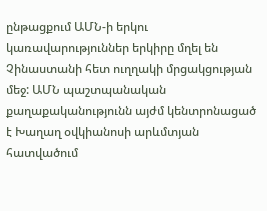ընթացքում ԱՄՆ-ի երկու կառավարություններ երկիրը մղել են Չինաստանի հետ ուղղակի մրցակցության մեջ: ԱՄՆ պաշտպանական քաղաքականությունն այժմ կենտրոնացած է Խաղաղ օվկիանոսի արևմտյան հատվածում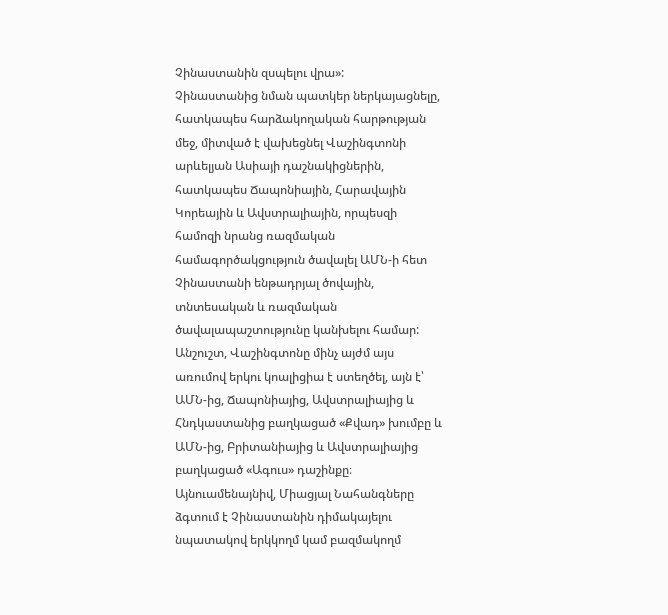Չինաստանին զսպելու վրա»:
Չինաստանից նման պատկեր ներկայացնելը, հատկապես հարձակողական հարթության մեջ, միտված է վախեցնել Վաշինգտոնի արևելյան Ասիայի դաշնակիցներին, հատկապես Ճապոնիային, Հարավային Կորեային և Ավստրալիային, որպեսզի համոզի նրանց ռազմական համագործակցություն ծավալել ԱՄՆ-ի հետ Չինաստանի ենթադրյալ ծովային, տնտեսական և ռազմական ծավալապաշտությունը կանխելու համար: Անշուշտ, Վաշինգտոնը մինչ այժմ այս առումով երկու կոալիցիա է ստեղծել, այն է՝ ԱՄՆ-ից, Ճապոնիայից, Ավստրալիայից և Հնդկաստանից բաղկացած «Քվադ» խումբը և ԱՄՆ-ից, Բրիտանիայից և Ավստրալիայից բաղկացած «Ագուս» դաշինքը։ Այնուամենայնիվ, Միացյալ Նահանգները ձգտում է Չինաստանին դիմակայելու նպատակով երկկողմ կամ բազմակողմ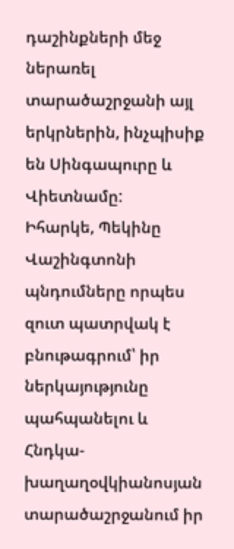դաշինքների մեջ ներառել տարածաշրջանի այլ երկրներին, ինչպիսիք են Սինգապուրը և Վիետնամը:
Իհարկե, Պեկինը Վաշինգտոնի պնդումները որպես զուտ պատրվակ է բնութագրում՝ իր ներկայությունը պահպանելու և Հնդկա-խաղաղօվկիանոսյան տարածաշրջանում իր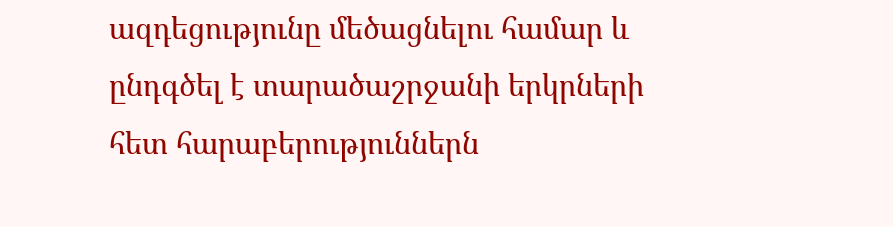ազդեցությունը մեծացնելու համար և ընդգծել է տարածաշրջանի երկրների հետ հարաբերություններն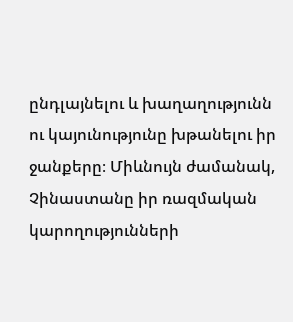ընդլայնելու և խաղաղությունն ու կայունությունը խթանելու իր ջանքերը։ Միևնույն ժամանակ, Չինաստանը իր ռազմական կարողությունների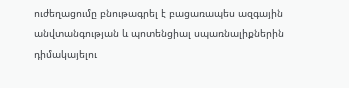ուժեղացումը բնութագրել է բացառապես ազգային անվտանգության և պոտենցիալ սպառնալիքներին դիմակայելու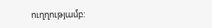ուղղությամբ: